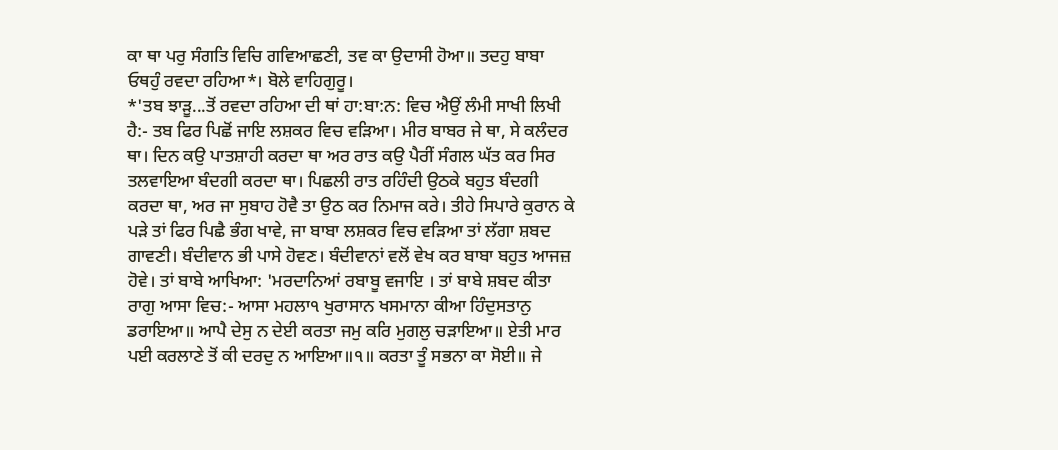ਕਾ ਥਾ ਪਰੁ ਸੰਗਤਿ ਵਿਚਿ ਗਵਿਆਛਣੀ, ਤਵ ਕਾ ਉਦਾਸੀ ਹੋਆ॥ ਤਦਹੁ ਬਾਬਾ ਓਥਹੁੰ ਰਵਦਾ ਰਹਿਆ*। ਬੋਲੇ ਵਾਹਿਗੁਰੂ।
*'ਤਬ ਝਾੜੂ...ਤੋਂ ਰਵਦਾ ਰਹਿਆ ਦੀ ਥਾਂ ਹਾ:ਬਾ:ਨ: ਵਿਚ ਐਉਂ ਲੰਮੀ ਸਾਖੀ ਲਿਖੀ ਹੈ:- ਤਬ ਫਿਰ ਪਿਛੋਂ ਜਾਇ ਲਸ਼ਕਰ ਵਿਚ ਵੜਿਆ। ਮੀਰ ਬਾਬਰ ਜੇ ਥਾ, ਸੇ ਕਲੰਦਰ ਥਾ। ਦਿਨ ਕਉ ਪਾਤਸ਼ਾਹੀ ਕਰਦਾ ਥਾ ਅਰ ਰਾਤ ਕਉ ਪੈਰੀਂ ਸੰਗਲ ਘੱਤ ਕਰ ਸਿਰ ਤਲਵਾਇਆ ਬੰਦਗੀ ਕਰਦਾ ਥਾ। ਪਿਛਲੀ ਰਾਤ ਰਹਿੰਦੀ ਉਠਕੇ ਬਹੁਤ ਬੰਦਗੀ ਕਰਦਾ ਥਾ, ਅਰ ਜਾ ਸੁਬਾਹ ਹੋਵੈ ਤਾ ਉਠ ਕਰ ਨਿਮਾਜ ਕਰੇ। ਤੀਹੇ ਸਿਪਾਰੇ ਕੁਰਾਨ ਕੇ ਪੜੇ ਤਾਂ ਫਿਰ ਪਿਛੈ ਭੰਗ ਖਾਵੇ, ਜਾ ਬਾਬਾ ਲਸ਼ਕਰ ਵਿਚ ਵੜਿਆ ਤਾਂ ਲੱਗਾ ਸ਼ਬਦ ਗਾਵਣੀ। ਬੰਦੀਵਾਨ ਭੀ ਪਾਸੇ ਹੋਵਣ। ਬੰਦੀਵਾਨਾਂ ਵਲੋਂ ਵੇਖ ਕਰ ਬਾਬਾ ਬਹੁਤ ਆਜਜ਼ ਹੋਵੇ। ਤਾਂ ਬਾਬੇ ਆਖਿਆ: 'ਮਰਦਾਨਿਆਂ ਰਬਾਬੂ ਵਜਾਇ । ਤਾਂ ਬਾਬੇ ਸ਼ਬਦ ਕੀਤਾ ਰਾਗੁ ਆਸਾ ਵਿਚ:- ਆਸਾ ਮਹਲਾ੧ ਖੁਰਾਸਾਨ ਖਸਮਾਨਾ ਕੀਆ ਹਿੰਦੁਸਤਾਨੁ ਡਰਾਇਆ॥ ਆਪੈ ਦੇਸੁ ਨ ਦੇਈ ਕਰਤਾ ਜਮੁ ਕਰਿ ਮੁਗਲੁ ਚੜਾਇਆ॥ ਏਤੀ ਮਾਰ ਪਈ ਕਰਲਾਣੇ ਤੋਂ ਕੀ ਦਰਦੁ ਨ ਆਇਆ॥੧॥ ਕਰਤਾ ਤੂੰ ਸਭਨਾ ਕਾ ਸੋਈ॥ ਜੇ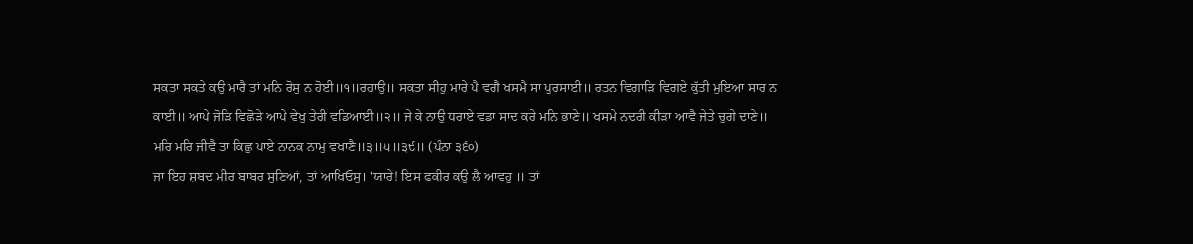ਸਕਤਾ ਸਕਤੇ ਕਉ ਮਾਰੈ ਤਾਂ ਮਨਿ ਰੋਸੁ ਨ ਹੋਈ॥੧॥ਰਹਾਉ॥ ਸਕਤਾ ਸੀਹੁ ਮਾਰੇ ਪੈ ਵਗੈ ਖਸਮੈ ਸਾ ਪੁਰਸਾਈ॥ ਰਤਨ ਵਿਗਾੜਿ ਵਿਗਏ ਕੁੱਤੀ ਮੁਇਆ ਸਾਰ ਨ ਕਾਈ॥ ਆਪੇ ਜੋੜਿ ਵਿਛੋੜੇ ਆਪੇ ਵੇਖੁ ਤੇਰੀ ਵਡਿਆਈ॥੨॥ ਜੇ ਕੇ ਨਾਉ ਧਰਾਏ ਵਡਾ ਸਾਦ ਕਰੇ ਮਨਿ ਭਾਣੇ॥ ਖਸਮੇ ਨਦਰੀ ਕੀੜਾ ਆਵੈ ਜੇਤੇ ਚੁਗੇ ਦਾਣੇ॥ ਮਰਿ ਮਰਿ ਜੀਵੈ ਤਾ ਕਿਛੁ ਪਾਏ ਨਾਨਕ ਨਾਮੁ ਵਖਾਣੈ॥੩॥੫॥੩੯॥ (ਪੰਨਾ ੩੬੦)
ਜਾ ਇਹ ਸ਼ਬਦ ਮੀਰ ਬਾਬਰ ਸੁਣਿਆਂ, ਤਾਂ ਆਖਿਓਸੁ। 'ਯਾਰੇ! ਇਸ ਫਕੀਰ ਕਉ ਲੈ ਆਵਹੁ ॥ ਤਾਂ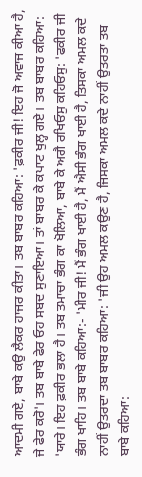ਆਦਮੀ ਗਏ, ਬਾਬੇ ਕਉ ਲੈਕਰ ਹਾਜਰ ਕੀਤਾ। ਤਬ ਬਾਬਰ ਕਹਿਆ: 'ਫ਼ਕੀਰ ਜੀ! ਇਹ ਜੋ ਅਵਾਜ ਕੀਆ ਹੈ, ਜੇ ਫੇਰ ਕਰੋ'। ਤਬ ਬਾਬੇ ਫੇਰ ਓਹ ਸਬਦ ਸੁਣਾਇਆ। ਤਾਂ ਬਾਬਰ ਕੇ ਕਪਾਟ ਖੁਲ੍ਹ ਗਏ। ਤਬ ਬਾਬਰ ਕਹਿਆ: 'ਯਾਰੇ। ਇਹ ਫ਼ਕੀਰ ਭਲਾ ਹੈ। ਤਬ ਤਮਾਚਾ ਭੰਗ ਕਾ ਖੋਲਿਆ, ਬਾਬੇ ਕੇ ਅਗੈ ਰਖਿਓਸੁ ਕਹਿਓਸੁ: 'ਫਕੀਰ ਜੀ ਭੰਗ ਖਾਹਿ। ਤਬ ਬਾਬੇ ਕਹਿਆ:- 'ਮੀਰ ਜੀ! ਮੈਂ ਭੰਗ ਖਾਈ ਹੈ, ਮੈਂ ਐਸੀ ਭੰਗ ਖਾਈ ਹੈ, ਤਿਸਕਾ ਅਮਲ ਕਦੇ ਨਾਹੀਂ ਉਤਰਦਾ ਤਬ ਬਾਬਰ ਕਹਿਆ: 'ਜੀ ਉਹ ਅਮਲ ਕਉਣ ਹੈ, ਜਿਸਕਾ ਅਮਲ ਕਦੇ ਨਾਹੀਂ ਉਤਰਤਾ ਤਬ ਬਾਬੇ ਕਹਿਆ: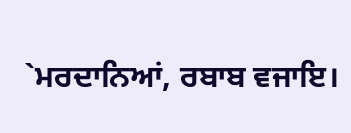`ਮਰਦਾਨਿਆਂ, ਰਬਾਬ ਵਜਾਇ।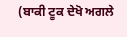(ਬਾਕੀ ਟੂਕ ਦੇਖੋ ਅਗਲੇ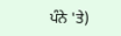ਪੰਨੇ 'ਤੇ)